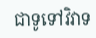ជាទូទៅវិវាទ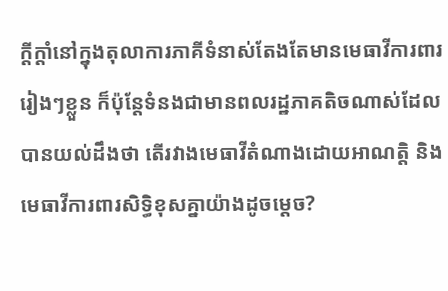ក្ដីក្ដាំនៅក្នុងតុលាការភាគីទំនាស់តែងតែមានមេធាវីការពាររៀងៗខ្លួន ក៏ប៉ុន្តែទំនងជាមានពលរដ្ឋភាគតិចណាស់ដែលបានយល់ដឹងថា តើរវាងមេធាវីតំណាងដោយអាណត្តិ និងមេធាវីការពារសិទ្ធិខុសគ្នាយ៉ាងដូចម្ដេច?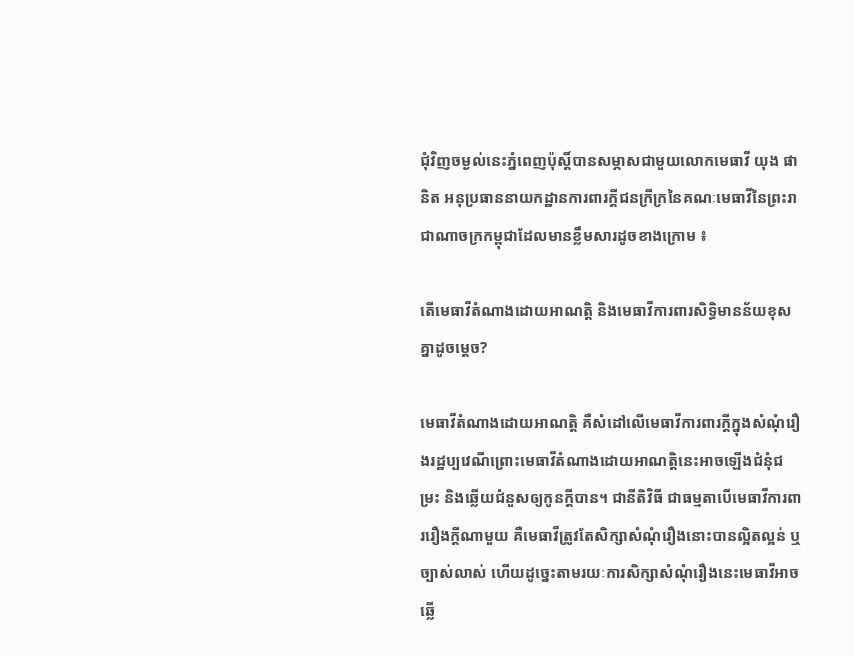ជុំវិញចម្ងល់នេះភ្នំពេញប៉ុស្ដិ៍បានសម្ភាសជាមួយលោកមេធាវី យុង ផានិត អនុប្រធាននាយកដ្ឋានការពារក្តីជនក្រីក្រនៃគណៈមេធាវីនៃព្រះរាជាណាចក្រកម្ពុជាដែលមានខ្លឹមសារដូចខាងក្រោម ៖

តើមេធាវីតំណាងដោយអាណត្តិ និងមេធាវីការពារសិទ្ធិមានន័យខុសគ្នាដូចម្តេច?

មេធាវីតំណាងដោយអាណត្តិ គឺសំដៅលើមេធាវីការពារក្តីក្នុងសំណុំរឿងរដ្ឋប្បវេណីព្រោះមេធាវីតំណាងដោយអាណត្តិនេះអាចឡើងជំនុំជម្រះ និងឆ្លើយជំនួសឲ្យកូនក្តីបាន។ ជានីតិវិធី ជាធម្មតាបើមេធាវីការពាររឿងក្តីណាមួយ គឺមេធាវីត្រូវតែសិក្សាសំណុំរឿងនោះបានល្អិតល្អន់ ឬច្បាស់លាស់ ហើយដូច្នេះតាមរយៈការសិក្សាសំណុំរឿងនេះមេធាវីអាចឆ្លើ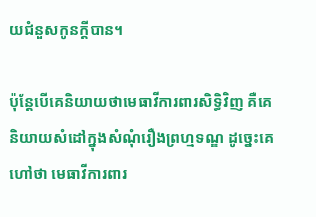យជំនួសកូនក្តីបាន។

ប៉ុន្តែបើគេនិយាយថាមេធាវីការពារសិទ្ធិវិញ គឺគេនិយាយសំដៅក្នុងសំណុំរឿងព្រហ្មទណ្ឌ ដូច្នេះគេហៅថា មេធាវីការពារ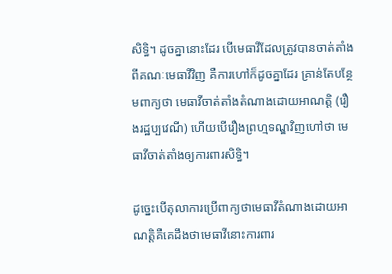សិទ្ធិ។ ដូចគ្នានោះដែរ បើមេធាវីដែលត្រូវបានចាត់តាំងពីគណៈមេធាវីវិញ គឺការហៅក៏ដូចគ្នាដែរ គ្រាន់តែបន្ថែមពាក្យថា មេធាវីចាត់តាំងតំណាងដោយអាណត្តិ (រឿងរដ្ឋប្បវេណី) ហើយបើរឿងព្រហ្មទណ្ឌវិញហៅថា មេធាវីចាត់តាំងឲ្យការពារសិទ្ធិ។

ដូច្នេះបើតុលាការប្រើពាក្យថាមេធាវីតំណាងដោយអាណត្តិគឺគេដឹងថាមេធាវីនោះការពារ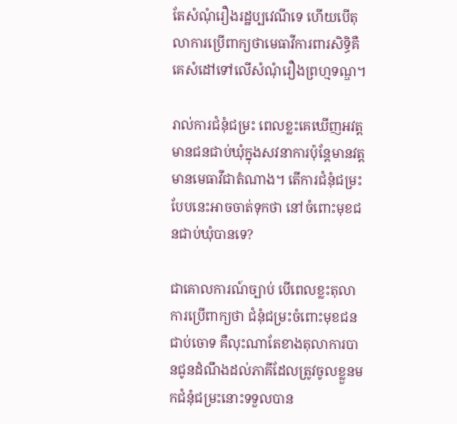តែសំណុំរឿងរដ្ឋប្បវេណីទេ ហើយបើតុលាការប្រើពាក្យថាមេធាវីការពារសិទ្ធិគឺគេសំដៅទៅលើសំណុំរឿងព្រហ្មទណ្ឌ។

រាល់ការជំនុំជម្រះ ពេលខ្លះគេឃើញអវត្តមានជនជាប់ឃុំក្នុងសវនាការប៉ុន្តែមានវត្តមានមេធាវីជាតំណាង។ តើការជំនុំជម្រះបែបនេះអាចចាត់ទុកថា នៅចំពោះមុខជនជាប់ឃុំបានទេ?

ជាគោលការណ៍ច្បាប់ បើពេលខ្លះតុលាការប្រើពាក្យថា ជំនុំជម្រះចំពោះមុខជនជាប់ចោទ គឺលុះណាតែខាងតុលាការបានជូនដំណឹងដល់ភាគីដែលត្រូវចូលខ្លួនមកជំនុំជម្រះនោះទទួលបាន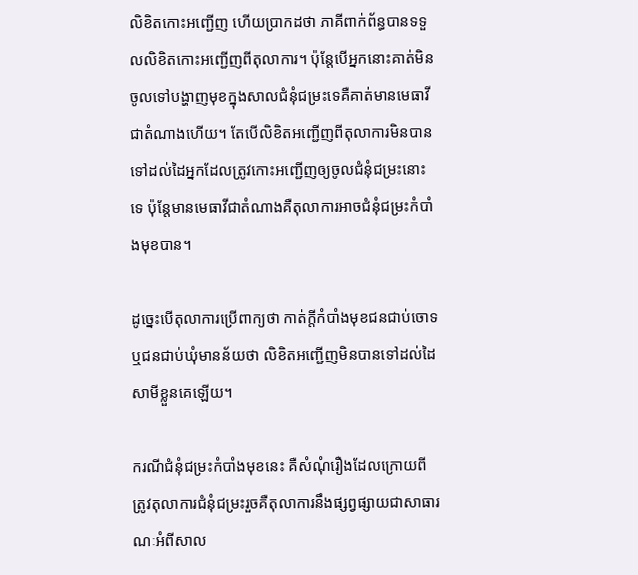លិខិតកោះអញ្ជើញ ហើយប្រាកដថា ភាគីពាក់ព័ន្ធបានទទួលលិខិតកោះអញ្ជើញពីតុលាការ។ ប៉ុន្តែបើអ្នកនោះគាត់មិនចូលទៅបង្ហាញមុខក្នុងសាលជំនុំជម្រះទេគឺគាត់មានមេធាវីជាតំណាងហើយ។ តែបើលិខិតអញ្ជើញពីតុលាការមិនបានទៅដល់ដៃអ្នកដែលត្រូវកោះអញ្ជើញឲ្យចូលជំនុំជម្រះនោះទេ ប៉ុន្តែមានមេធាវីជាតំណាងគឺតុលាការអាចជំនុំជម្រះកំបាំងមុខបាន។

ដូច្នេះបើតុលាការប្រើពាក្យថា កាត់ក្តីកំបាំងមុខជនជាប់ចោទ ឬជនជាប់ឃុំមានន័យថា លិខិតអញ្ជើញមិនបានទៅដល់ដៃសាមីខ្លួនគេឡើយ។

ករណីជំនុំជម្រះកំបាំងមុខនេះ គឺសំណុំរឿងដែលក្រោយពីត្រូវតុលាការជំនុំជម្រះរួចគឺតុលាការនឹងផ្សព្វផ្សាយជាសាធារណៈអំពីសាល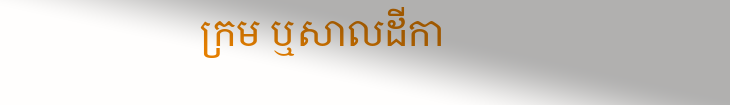ក្រម ឬសាលដីកា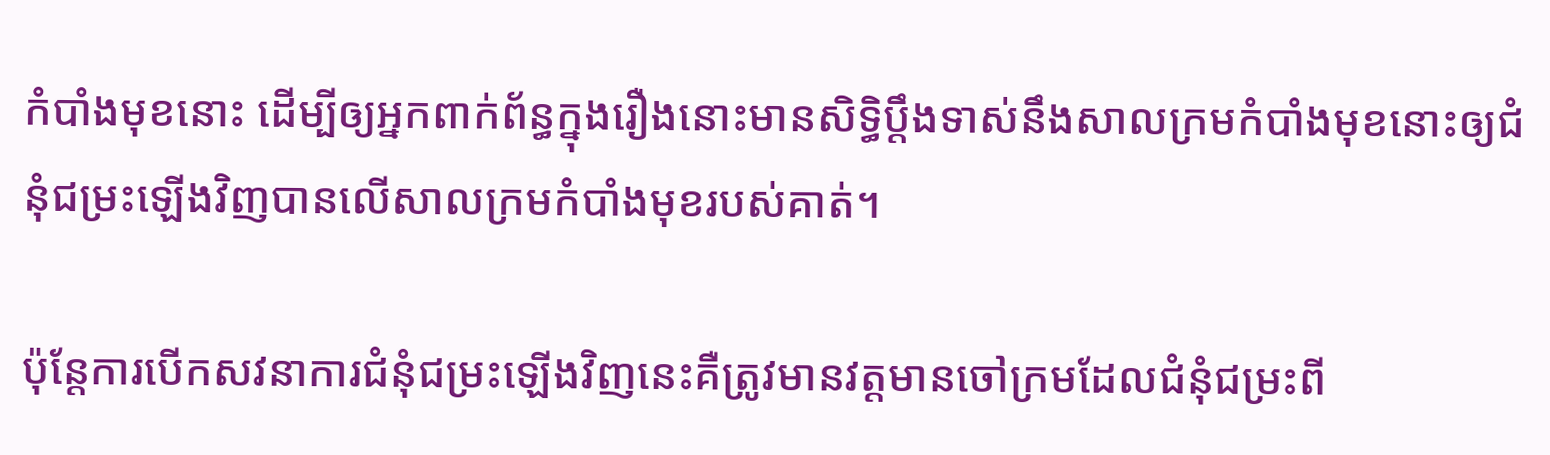កំបាំងមុខនោះ ដើម្បីឲ្យអ្នកពាក់ព័ន្ធក្នុងរឿងនោះមានសិទ្ធិប្តឹងទាស់នឹងសាលក្រមកំបាំងមុខនោះឲ្យជំនុំជម្រះឡើងវិញបានលើសាលក្រមកំបាំងមុខរបស់គាត់។

ប៉ុន្តែការបើកសវនាការជំនុំជម្រះឡើងវិញនេះគឺត្រូវមានវត្តមានចៅក្រមដែលជំនុំជម្រះពី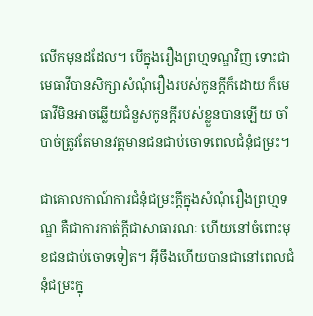លើកមុនដដែល។ បើក្នុងរឿងព្រហ្មទណ្ឌវិញ ទោះជាមេធាវីបានសិក្សាសំណុំរឿងរបស់កូនក្តីក៏ដោយ ក៏មេធាវីមិនអាចឆ្លើយជំនួសកូនក្តីរបស់ខ្លួនបានឡើយ ចាំបាច់ត្រូវតែមានវត្តមានជនជាប់ចោទពេលជំនុំជម្រះ។

ជាគោលកាណ៍ការជំនុំជម្រះក្តីក្នុងសំណុំរឿងព្រហ្មទណ្ឌ គឺជាការកាត់ក្តីជាសាធារណៈ ហើយនៅចំពោះមុខជនជាប់ចោទទៀត។ អ៊ីចឹងហើយបានជានៅពេលជំនុំជម្រះក្នុ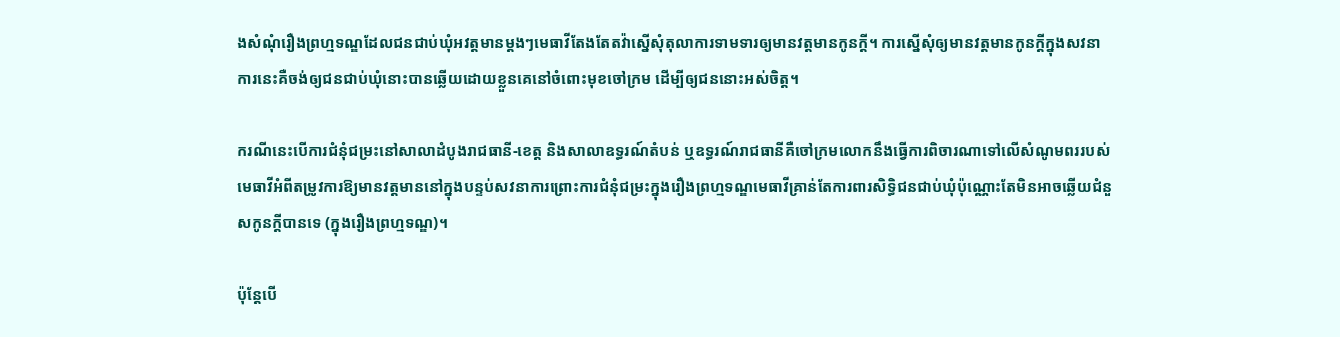ងសំណុំរឿងព្រហ្មទណ្ឌដែលជនជាប់ឃុំអវត្តមានម្តងៗមេធាវីតែងតែតវ៉ាស្នើសុំតុលាការទាមទារឲ្យមានវត្តមានកូនក្តី។ ការស្នើសុំឲ្យមានវត្តមានកូនក្តីក្នុងសវនាការនេះគឺចង់ឲ្យជនជាប់ឃុំនោះបានឆ្លើយដោយខ្លួនគេនៅចំពោះមុខចៅក្រម ដើម្បីឲ្យជននោះអស់ចិត្ត។

ករណីនេះបើការជំនុំជម្រះនៅសាលាដំបូងរាជធានី-ខេត្ត និងសាលាឧទ្ធរណ៍តំបន់ ឬឧទ្ធរណ៍រាជធានីគឺចៅក្រមលោកនឹងធ្វើការពិចារណាទៅលើសំណូមពររបស់មេធាវីអំពីតម្រូវការឱ្យមានវត្តមាននៅក្នុងបន្ទប់សវនាការព្រោះការជំនុំជម្រះក្នុងរឿងព្រហ្មទណ្ឌមេធាវីគ្រាន់តែការពារសិទ្ធិជនជាប់ឃុំប៉ុណ្ណោះតែមិនអាចឆ្លើយជំនួសកូនក្តីបានទេ (ក្នុងរឿងព្រហ្មទណ្ឌ)។

ប៉ុន្តែបើ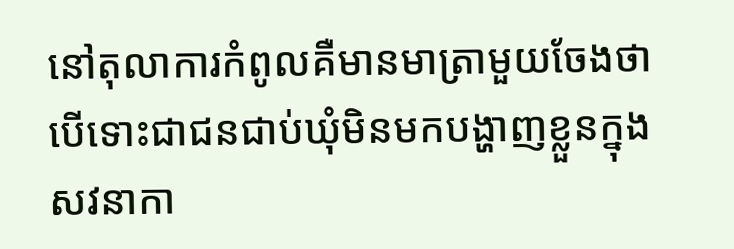នៅតុលាការកំពូលគឺមានមាត្រាមួយចែងថា បើទោះជាជនជាប់ឃុំមិនមកបង្ហាញខ្លួនក្នុងសវនាកា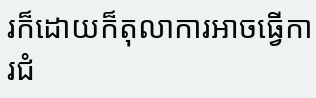រក៏ដោយក៏តុលាការអាចធ្វើការជំ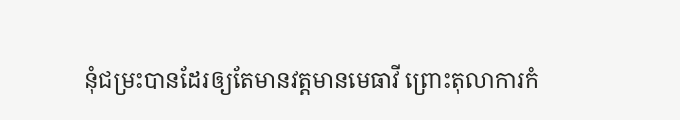នុំជម្រះបានដែរឲ្យតែមានវត្តមានមេធាវី ព្រោះតុលាការកំ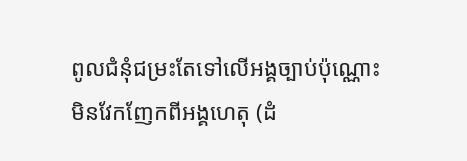ពូលជំនុំជម្រះតែទៅលើអង្គច្បាប់ប៉ុណ្ណោះ មិនវែកញែកពីអង្គហេតុ (ដំ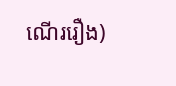ណើររឿង)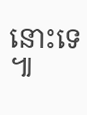នោះទេ៕